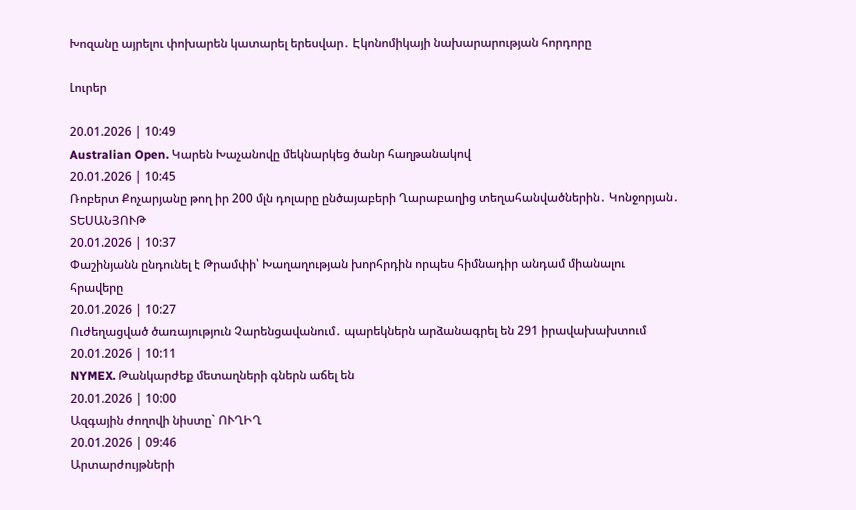Խոզանը այրելու փոխարեն կատարել երեսվար․ Էկոնոմիկայի նախարարության հորդորը

Լուրեր

20.01.2026 | 10:49
Australian Open. Կարեն Խաչանովը մեկնարկեց ծանր հաղթանակով
20.01.2026 | 10:45
Ռոբերտ Քոչարյանը թող իր 200 մլն դոլարը ընծայաբերի Ղարաբաղից տեղահանվածներին․ Կոնջորյան․ ՏԵՍԱՆՅՈՒԹ
20.01.2026 | 10:37
Փաշինյանն ընդունել է Թրամփի՝ Խաղաղության խորհրդին որպես հիմնադիր անդամ միանալու հրավերը
20.01.2026 | 10:27
Ուժեղացված ծառայություն Չարենցավանում․ պարեկներն արձանագրել են 291 իրավախախտում
20.01.2026 | 10:11
NYMEX. Թանկարժեք մետաղների գներն աճել են
20.01.2026 | 10:00
Ազգային ժողովի նիստը` ՈՒՂԻՂ
20.01.2026 | 09:46
Արտարժույթների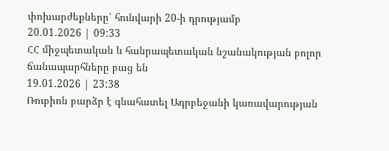փոխարժեքները՝ հունվարի 20-ի դրությամբ
20.01.2026 | 09:33
ՀՀ միջպետական և հանրապետական նշանակության բոլոր ճանապարհները բաց են
19.01.2026 | 23:38
Ռուբիոն բարձր է գնահատել Ադրբեջանի կառավարության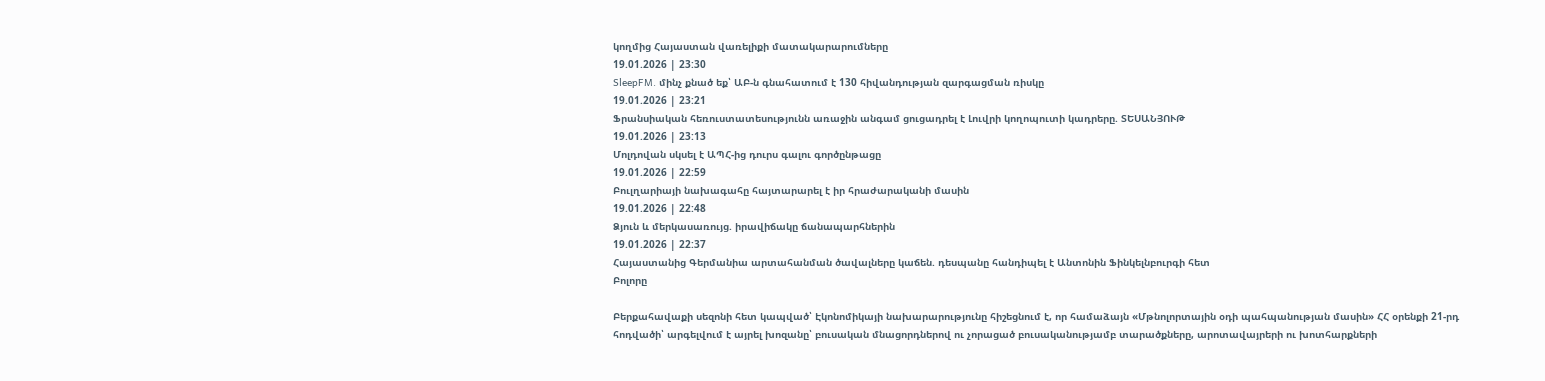կողմից Հայաստան վառելիքի մատակարարումները
19.01.2026 | 23:30
SleepFM. մինչ քնած եք՝ ԱԲ-ն գնահատում է 130 հիվանդության զարգացման ռիսկը
19.01.2026 | 23:21
Ֆրանսիական հեռուստատեսությունն առաջին անգամ ցուցադրել է Լուվրի կողոպուտի կադրերը. ՏԵՍԱՆՅՈՒԹ
19.01.2026 | 23:13
Մոլդովան սկսել է ԱՊՀ-ից դուրս գալու գործընթացը
19.01.2026 | 22:59
Բուլղարիայի նախագահը հայտարարել է իր հրաժարականի մասին
19.01.2026 | 22:48
Ձյուն և մերկասառույց. իրավիճակը ճանապարհներին
19.01.2026 | 22:37
Հայաստանից Գերմանիա արտահանման ծավալները կաճեն. դեսպանը հանդիպել է Անտոնին Ֆինկելնբուրգի հետ
Բոլորը

Բերքահավաքի սեզոնի հետ կապված՝ Էկոնոմիկայի նախարարությունը հիշեցնում է, որ համաձայն «Մթնոլորտային օդի պահպանության մասին» ՀՀ օրենքի 21-րդ հոդվածի՝ արգելվում է այրել խոզանը՝ բուսական մնացորդներով ու չորացած բուսականությամբ տարածքները, արոտավայրերի ու խոտհարքների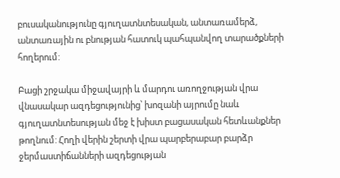բուսականությունը գյուղատնտեսական, անտառամերձ, անտառային ու բնության հատուկ պահպանվող տարածքների հողերում:

Բացի շրջակա միջավայրի և մարդու առողջության վրա վնասակար ազդեցությունից՝ խոզանի այրումը նաև գյուղատնտեսության մեջ է խիստ բացասական հետևանքներ թողնում: Հողի վերին շերտի վրա պարբերաբար բարձր ջերմաստիճանների ազդեցության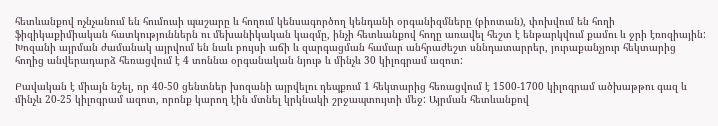հետևանքով ոչնչանում են հումուսի պաշարը և հողում կենսագործող կենդանի օրգանիզմները (բիոտան), փոխվում են հողի ֆիզիկաքիմիական հատկություններն ու մեխանիկական կազմը, ինչի հետևանքով հողը առավել հեշտ է ենթարկվում քամու և ջրի էռոզիային: Խոզանի այրման ժամանակ այրվում են նաև բույսի աճի և զարգացման համար անհրաժեշտ սննդատարրեր, յուրաքանչյուր հեկտարից հողից անվերադարձ հեռացվում է 4 տոննա օրգանական նյութ և մինչև 30 կիլոգրամ ազոտ:

Բավական է միայն նշել, որ 40-50 ցենտներ խոզանի այրվելու դեպքում 1 հեկտարից հեռացվում է 1500-1700 կիլոգրամ ածխաթթու գազ և մինչև 20-25 կիլոգրամ ազոտ, որոնք կարող էին մտնել կրկնակի շրջապտույտի մեջ: Այրման հետևանքով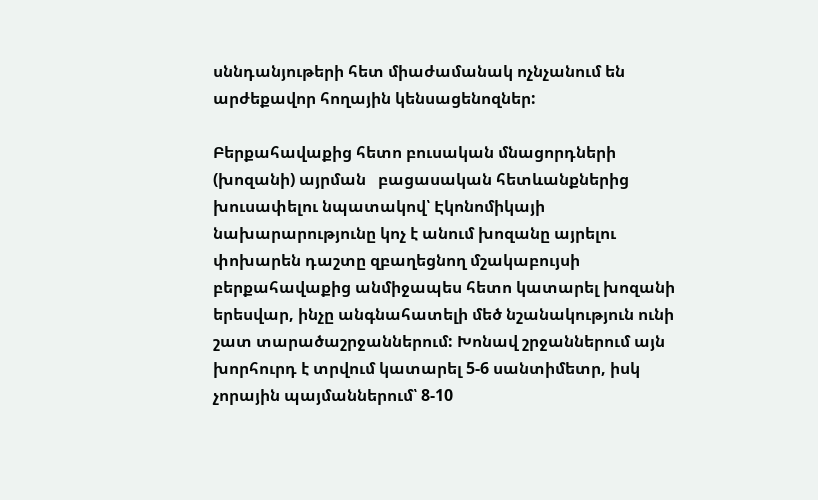սննդանյութերի հետ միաժամանակ ոչնչանում են արժեքավոր հողային կենսացենոզներ:

Բերքահավաքից հետո բուսական մնացորդների (խոզանի) այրման   բացասական հետևանքներից խուսափելու նպատակով՝ Էկոնոմիկայի նախարարությունը կոչ է անում խոզանը այրելու փոխարեն դաշտը զբաղեցնող մշակաբույսի բերքահավաքից անմիջապես հետո կատարել խոզանի երեսվար, ինչը անգնահատելի մեծ նշանակություն ունի շատ տարածաշրջաններում: Խոնավ շրջաններում այն խորհուրդ է տրվում կատարել 5-6 սանտիմետր, իսկ չորային պայմաններում՝ 8-10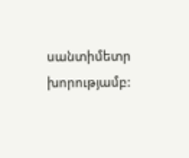սանտիմետր խորությամբ: